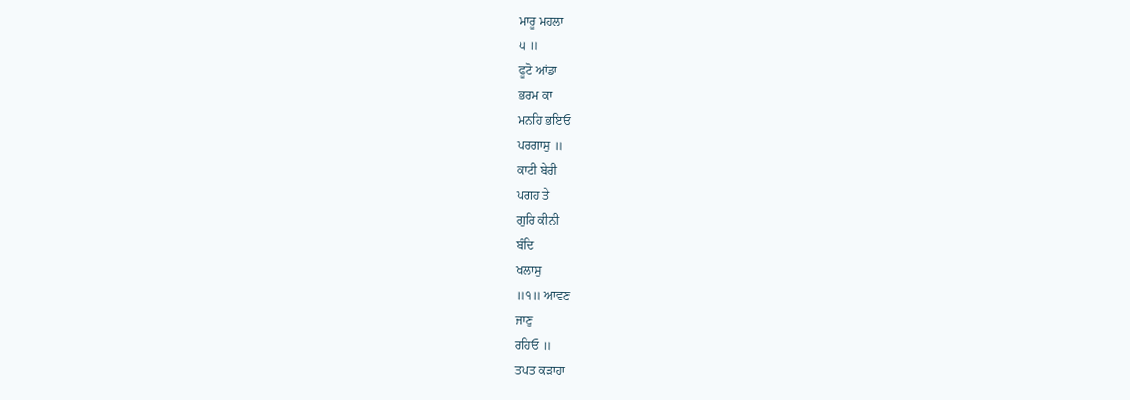ਮਾਰੂ ਮਹਲਾ
੫ ॥
ਫੂਟੋ ਆਂਡਾ
ਭਰਮ ਕਾ
ਮਨਹਿ ਭਇਓ
ਪਰਗਾਸੁ ॥
ਕਾਟੀ ਬੇਰੀ
ਪਗਹ ਤੇ
ਗੁਰਿ ਕੀਨੀ
ਬੰਦਿ
ਖਲਾਸੁ
॥੧॥ ਆਵਣ
ਜਾਣੁ
ਰਹਿਓ ॥
ਤਪਤ ਕੜਾਹਾ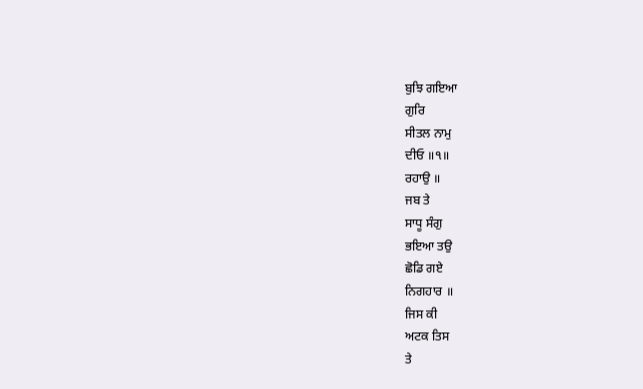ਬੁਝਿ ਗਇਆ
ਗੁਰਿ
ਸੀਤਲ ਨਾਮੁ
ਦੀਓ ॥੧॥
ਰਹਾਉ ॥
ਜਬ ਤੇ
ਸਾਧੂ ਸੰਗੁ
ਭਇਆ ਤਉ
ਛੋਡਿ ਗਏ
ਨਿਗਹਾਰ ॥
ਜਿਸ ਕੀ
ਅਟਕ ਤਿਸ
ਤੇ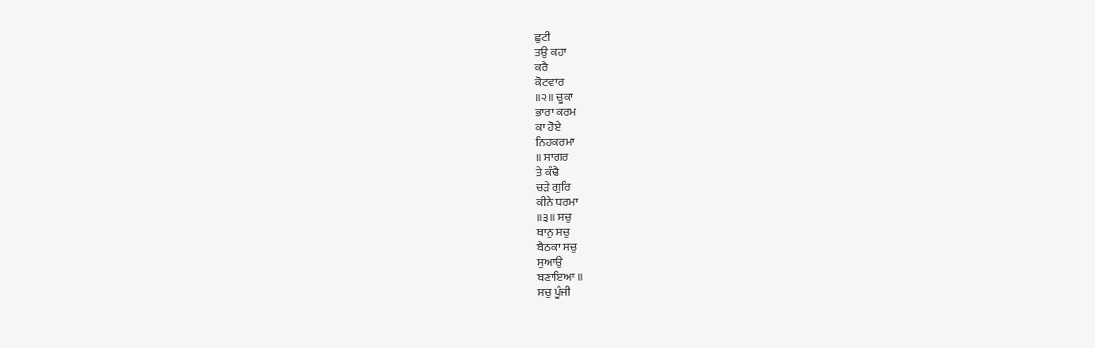ਛੁਟੀ
ਤਉ ਕਹਾ
ਕਰੈ
ਕੋਟਵਾਰ
॥੨॥ ਚੂਕਾ
ਭਾਰਾ ਕਰਮ
ਕਾ ਹੋਏ
ਨਿਹਕਰਮਾ
॥ ਸਾਗਰ
ਤੇ ਕੰਢੈ
ਚੜੇ ਗੁਰਿ
ਕੀਨੇ ਧਰਮਾ
॥੩॥ ਸਚੁ
ਥਾਨੁ ਸਚੁ
ਬੈਠਕਾ ਸਚੁ
ਸੁਆਉ
ਬਣਾਇਆ ॥
ਸਚੁ ਪੂੰਜੀ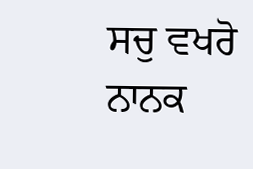ਸਚੁ ਵਖਰੋ
ਨਾਨਕ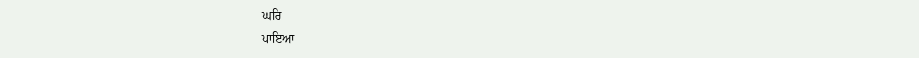ਘਰਿ
ਪਾਇਆ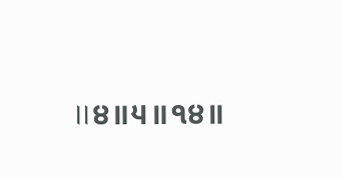॥੪॥੫॥੧੪॥